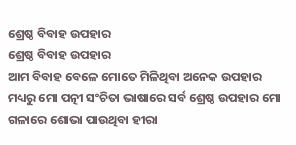ଶ୍ରେଷ୍ଠ ବିବାହ ଉପହାର
ଶ୍ରେଷ୍ଠ ବିବାହ ଉପହାର
ଆମ ବିବାହ ବେଳେ ମୋତେ ମିଳିଥିବା ଅନେକ ଉପହାର ମଧ୍ୟରୁ ମୋ ପତ୍ନୀ ସଂଚିତା ଭାଷାରେ ସର୍ବ ଶ୍ରେଷ୍ଠ ଉପହାର ମୋ ଗଳାରେ ଶୋଭା ପାଉଥିବା ହୀରା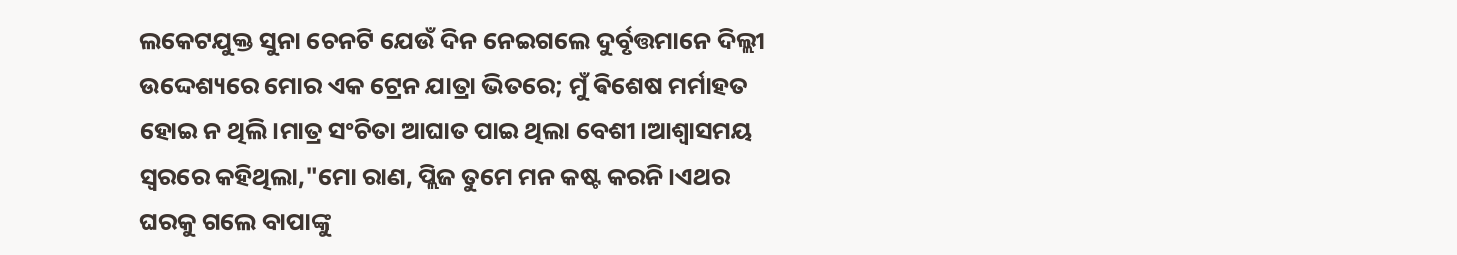ଲକେଟଯୁକ୍ତ ସୁନା ଚେନଟି ଯେଉଁ ଦିନ ନେଇଗଲେ ଦୁର୍ବୃତ୍ତମାନେ ଦିଲ୍ଲୀ ଉଦ୍ଦେଶ୍ୟରେ ମୋର ଏକ ଟ୍ରେନ ଯାତ୍ରା ଭିତରେ; ମୁଁ ଵିଶେଷ ମର୍ମାହତ ହୋଇ ନ ଥିଲି।ମାତ୍ର ସଂଚିତା ଆଘାତ ପାଇ ଥିଲା ବେଶୀ।ଆଶ୍ବାସମୟ ସ୍ୱରରେ କହିଥିଲା,"ମୋ ରାଣ, ପ୍ଲିଜ ତୁମେ ମନ କଷ୍ଟ କରନି।ଏଥର ଘରକୁ ଗଲେ ବାପାଙ୍କୁ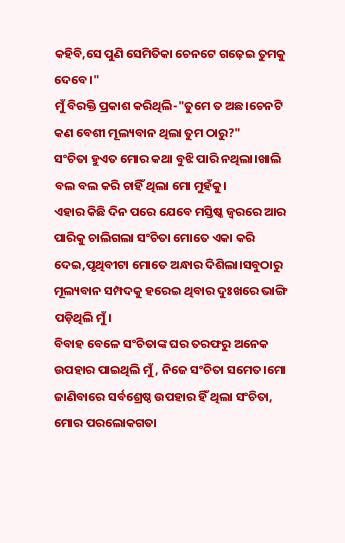କହିବି,ସେ ପୁଣି ସେମିତିକା ଚେନଟେ ଗଢ଼େଇ ତୁମକୁ ଦେବେ।"
ମୁଁ ବିରକ୍ତି ପ୍ରକାଶ କରିଥିଲି-"ତୁମେ ତ ଅଛ।ଚେନଟି କଣ ବେଶୀ ମୂଲ୍ୟବାନ ଥିଲା ତୁମ ଠାରୁ?"
ସଂଚିତା ହୁଏତ ମୋର କଥା ବୁଝି ପାରି ନଥିଲା।ଖାଲି ବଲ ବଲ କରି ଚାହିଁ ଥିଲା ମୋ ମୁହଁକୁ।
ଏହାର କିଛି ଦିନ ପରେ ଯେବେ ମସ୍ତିଷ୍କ ଜ୍ବରରେ ଆର ପାରିକୁ ଚାଲିଗଲା ସଂଚିତା ମୋତେ ଏକା କରି ଦେଇ,ପୃଥିବୀଟା ମୋତେ ଅନ୍ଧାର ଦିଶିଲା।ସବୁଠାରୁ ମୂଲ୍ୟବାନ ସମ୍ପଦକୁ ହରେଇ ଥିବାର ଦୁଃଖରେ ଭାଙ୍ଗି ପଡ଼ିଥିଲି ମୁଁ।
ବିବାହ ବେଳେ ସଂଚିତାଙ୍କ ଘର ତରଫରୁ ଅନେକ ଉପହାର ପାଇଥିଲି ମୁଁ, ନିଜେ ସଂଚିତା ସମେତ।ମୋ ଜାଣିବାରେ ସର୍ବଶ୍ରେଷ୍ଠ ଉପହାର ହିଁ ଥିଲା ସଂଚିତା, ମୋର ପରଲୋକଗତା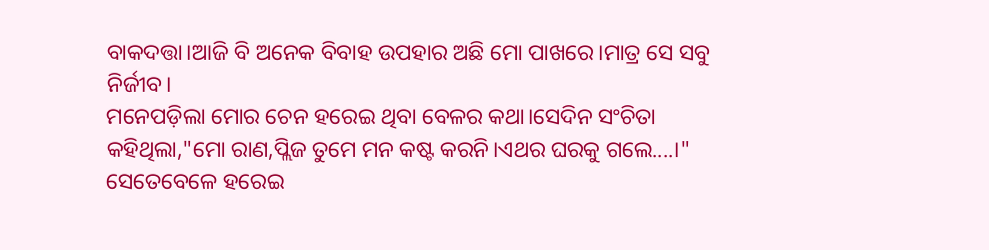ବାକଦତ୍ତା।ଆଜି ବି ଅନେକ ବିବାହ ଉପହାର ଅଛି ମୋ ପାଖରେ।ମାତ୍ର ସେ ସବୁ ନିର୍ଜୀବ।
ମନେପଡ଼ିଲା ମୋର ଚେନ ହରେଇ ଥିବା ବେଳର କଥା।ସେଦିନ ସଂଚିତା କହିଥିଲା,"ମୋ ରାଣ,ପ୍ଲିଜ ତୁମେ ମନ କଷ୍ଟ କରନି।ଏଥର ଘରକୁ ଗଲେ....।"
ସେତେବେଳେ ହରେଇ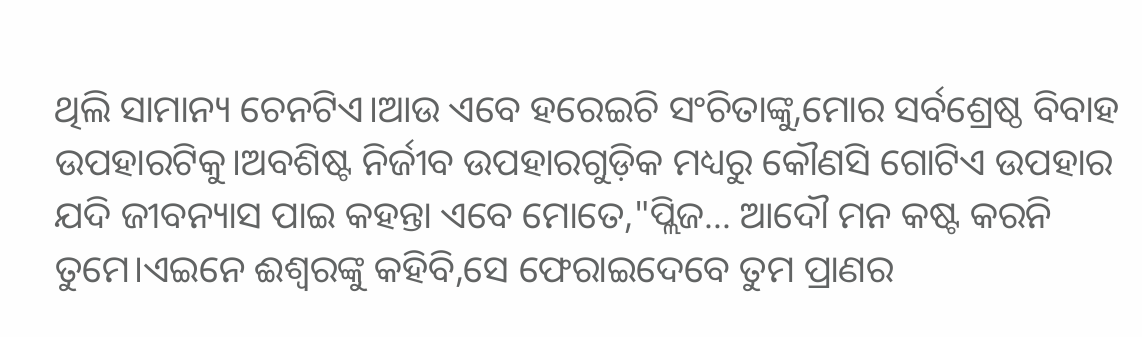ଥିଲି ସାମାନ୍ୟ ଚେନଟିଏ।ଆଉ ଏବେ ହରେଇଚି ସଂଚିତାଙ୍କୁ,ମୋର ସର୍ବଶ୍ରେଷ୍ଠ ବିବାହ ଉପହାରଟିକୁ।ଅବଶିଷ୍ଟ ନିର୍ଜୀବ ଉପହାରଗୁଡ଼ିକ ମଧ୍ୟରୁ କୌଣସି ଗୋଟିଏ ଉପହାର ଯଦି ଜୀବନ୍ୟାସ ପାଇ କହନ୍ତା ଏବେ ମୋତେ,"ପ୍ଲିଜ... ଆଦୌ ମନ କଷ୍ଟ କରନି ତୁମେ।ଏଇନେ ଈଶ୍ୱରଙ୍କୁ କହିବି,ସେ ଫେରାଇଦେବେ ତୁମ ପ୍ରାଣର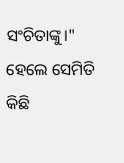ସଂଚିତାଙ୍କୁ।"
ହେଲେ ସେମିତି କିଛି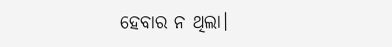ହେବାର ନ ଥିଲା।